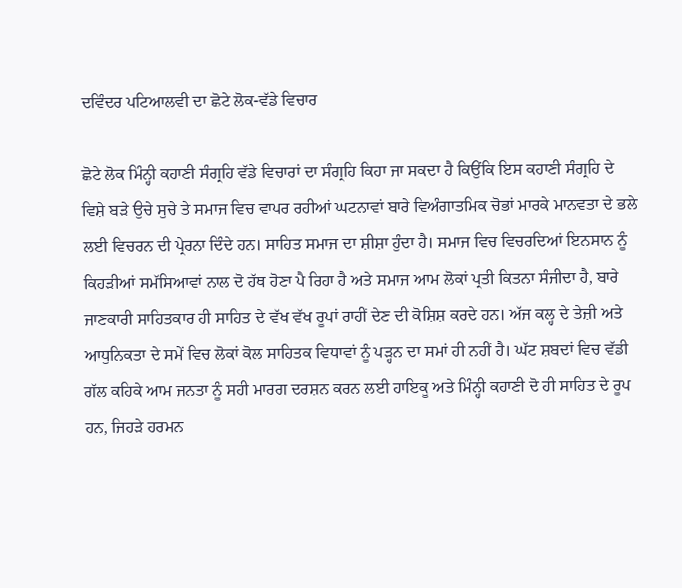ਦਵਿੰਦਰ ਪਟਿਆਲਵੀ ਦਾ ਛੋਟੇ ਲੋਕ-ਵੱਡੇ ਵਿਚਾਰ

ਛੋਟੇ ਲੋਕ ਮਿੰਨ੍ਹੀ ਕਹਾਣੀ ਸੰਗ੍ਰਹਿ ਵੱਡੇ ਵਿਚਾਰਾਂ ਦਾ ਸੰਗ੍ਰਹਿ ਕਿਹਾ ਜਾ ਸਕਦਾ ਹੈ ਕਿਉਂਕਿ ਇਸ ਕਹਾਣੀ ਸੰਗ੍ਰਹਿ ਦੇ ਵਿਸ਼ੇ ਬੜੇ ਉਚੇ ਸੁਚੇ ਤੇ ਸਮਾਜ ਵਿਚ ਵਾਪਰ ਰਹੀਆਂ ਘਟਨਾਵਾਂ ਬਾਰੇ ਵਿਅੰਗਾਤਮਿਕ ਚੋਭਾਂ ਮਾਰਕੇ ਮਾਨਵਤਾ ਦੇ ਭਲੇ ਲਈ ਵਿਚਰਨ ਦੀ ਪ੍ਰੇਰਨਾ ਦਿੰਦੇ ਹਨ। ਸਾਹਿਤ ਸਮਾਜ ਦਾ ਸ਼ੀਸ਼ਾ ਹੁੰਦਾ ਹੈ। ਸਮਾਜ ਵਿਚ ਵਿਚਰਦਿਆਂ ਇਨਸਾਨ ਨੂੰ ਕਿਹੜੀਆਂ ਸਮੱਸਿਆਵਾਂ ਨਾਲ ਦੋ ਹੱਥ ਹੋਣਾ ਪੈ ਰਿਹਾ ਹੈ ਅਤੇ ਸਮਾਜ ਆਮ ਲੋਕਾਂ ਪ੍ਰਤੀ ਕਿਤਨਾ ਸੰਜੀਦਾ ਹੈ, ਬਾਰੇ ਜਾਣਕਾਰੀ ਸਾਹਿਤਕਾਰ ਹੀ ਸਾਹਿਤ ਦੇ ਵੱਖ ਵੱਖ ਰੂਪਾਂ ਰਾਹੀਂ ਦੇਣ ਦੀ ਕੋਸ਼ਿਸ਼ ਕਰਦੇ ਹਨ। ਅੱਜ ਕਲ੍ਹ ਦੇ ਤੇਜ਼ੀ ਅਤੇ ਆਧੁਨਿਕਤਾ ਦੇ ਸਮੇਂ ਵਿਚ ਲੋਕਾਂ ਕੋਲ ਸਾਹਿਤਕ ਵਿਧਾਵਾਂ ਨੂੰ ਪੜ੍ਹਨ ਦਾ ਸਮਾਂ ਹੀ ਨਹੀਂ ਹੈ। ਘੱਟ ਸ਼ਬਦਾਂ ਵਿਚ ਵੱਡੀ ਗੱਲ ਕਹਿਕੇ ਆਮ ਜਨਤਾ ਨੂੰ ਸਹੀ ਮਾਰਗ ਦਰਸ਼ਨ ਕਰਨ ਲਈ ਹਾਇਕੂ ਅਤੇ ਮਿੰਨ੍ਹੀ ਕਹਾਣੀ ਦੋ ਹੀ ਸਾਹਿਤ ਦੇ ਰੂਪ ਹਨ, ਜਿਹੜੇ ਹਰਮਨ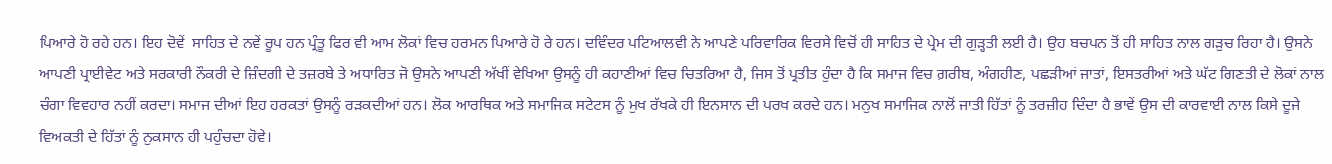ਪਿਆਰੇ ਹੋ ਰਹੇ ਹਨ। ਇਹ ਦੋਵੇਂ  ਸਾਹਿਤ ਦੇ ਨਵੇਂ ਰੂਪ ਹਨ ਪ੍ਰੰਤੂ ਫਿਰ ਵੀ ਆਮ ਲੋਕਾਂ ਵਿਚ ਹਰਮਨ ਪਿਆਰੇ ਹੋ ਰੇ ਹਨ। ਦਵਿੰਦਰ ਪਟਿਆਲਵੀ ਨੇ ਆਪਣੇ ਪਰਿਵਾਰਿਕ ਵਿਰਸੇ ਵਿਚੋਂ ਹੀ ਸਾਹਿਤ ਦੇ ਪ੍ਰੇਮ ਦੀ ਗੁੜ੍ਹਤੀ ਲਈ ਹੈ। ਉਹ ਬਚਪਨ ਤੋਂ ਹੀ ਸਾਹਿਤ ਨਾਲ ਗੜੁਚ ਰਿਹਾ ਹੈ। ਉਸਨੇ ਆਪਣੀ ਪ੍ਰਾਈਵੇਟ ਅਤੇ ਸਰਕਾਰੀ ਨੌਕਰੀ ਦੇ ਜ਼ਿੰਦਗੀ ਦੇ ਤਜ਼ਰਬੇ ਤੇ ਅਧਾਰਿਤ ਜੋ ਉਸਨੇ ਆਪਣੀ ਅੱਖੀਂ ਵੇਖਿਆ ਉਸਨੂੰ ਹੀ ਕਹਾਣੀਆਂ ਵਿਚ ਚਿਤਰਿਆ ਹੈ, ਜਿਸ ਤੋਂ ਪ੍ਰਤੀਤ ਹੁੰਦਾ ਹੈ ਕਿ ਸਮਾਜ ਵਿਚ ਗ਼ਰੀਬ, ਅੰਗਹੀਣ, ਪਛੜੀਆਂ ਜਾਤਾਂ, ਇਸਤਰੀਆਂ ਅਤੇ ਘੱਟ ਗਿਣਤੀ ਦੇ ਲੋਕਾਂ ਨਾਲ ਚੰਗਾ ਵਿਵਹਾਰ ਨਹੀਂ ਕਰਦਾ। ਸਮਾਜ ਦੀਆਂ ਇਹ ਹਰਕਤਾਂ ਉਸਨੂੰ ਰੜਕਦੀਆਂ ਹਨ। ਲੋਕ ਆਰਥਿਕ ਅਤੇ ਸਮਾਜਿਕ ਸਟੇਟਸ ਨੂੰ ਮੁਖ ਰੱਖਕੇ ਹੀ ਇਨਸਾਨ ਦੀ ਪਰਖ ਕਰਦੇ ਹਨ। ਮਨੁਖ ਸਮਾਜਿਕ ਨਾਲੋਂ ਜਾਤੀ ਹਿੱਤਾਂ ਨੂੰ ਤਰਜ਼ੀਹ ਦਿੰਦਾ ਹੈ ਭਾਵੇਂ ਉਸ ਦੀ ਕਾਰਵਾਈ ਨਾਲ ਕਿਸੇ ਦੂਜੇ ਵਿਅਕਤੀ ਦੇ ਹਿੱਤਾਂ ਨੂੰ ਨੁਕਸਾਨ ਹੀ ਪਹੁੰਚਦਾ ਹੋਵੇ।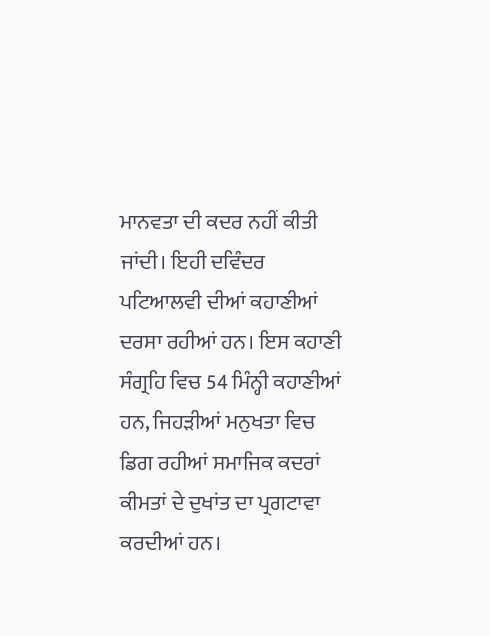ਮਾਨਵਤਾ ਦੀ ਕਦਰ ਨਹੀਂ ਕੀਤੀ ਜਾਂਦੀ। ਇਹੀ ਦਵਿੰਦਰ ਪਟਿਆਲਵੀ ਦੀਆਂ ਕਹਾਣੀਆਂ ਦਰਸਾ ਰਹੀਆਂ ਹਨ। ਇਸ ਕਹਾਣੀ ਸੰਗ੍ਰਹਿ ਵਿਚ 54 ਮਿੰਨ੍ਹੀ ਕਹਾਣੀਆਂ ਹਨ, ਜਿਹੜੀਆਂ ਮਨੁਖਤਾ ਵਿਚ ਡਿਗ ਰਹੀਆਂ ਸਮਾਜਿਕ ਕਦਰਾਂ ਕੀਮਤਾਂ ਦੇ ਦੁਖਾਂਤ ਦਾ ਪ੍ਰਗਟਾਵਾ ਕਰਦੀਆਂ ਹਨ।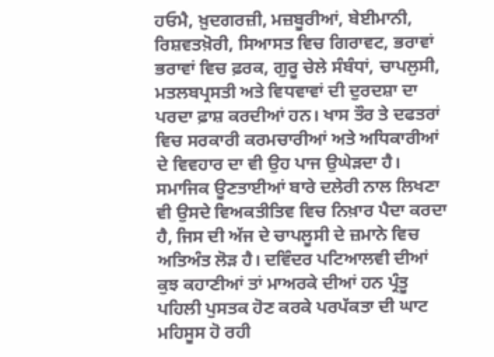ਹਓਮੈ, ਖ਼ੁਦਗਰਜ਼ੀ, ਮਜ਼ਬੂਰੀਆਂ, ਬੇਈਮਾਨੀ, ਰਿਸ਼ਵਤਖ਼ੋਰੀ, ਸਿਆਸਤ ਵਿਚ ਗਿਰਾਵਟ, ਭਰਾਵਾਂ ਭਰਾਵਾਂ ਵਿਚ ਫ਼ਰਕ, ਗੁਰੂ ਚੇਲੇ ਸੰਬੰਧਾਂ, ਚਾਪਲੁਸੀ,  ਮਤਲਬਪ੍ਰਸਤੀ ਅਤੇ ਵਿਧਵਾਵਾਂ ਦੀ ਦੁਰਦਸ਼ਾ ਦਾ ਪਰਦਾ ਫ਼ਾਸ਼ ਕਰਦੀਆਂ ਹਨ। ਖਾਸ ਤੌਰ ਤੇ ਦਫਤਰਾਂ ਵਿਚ ਸਰਕਾਰੀ ਕਰਮਚਾਰੀਆਂ ਅਤੇ ਅਧਿਕਾਰੀਆਂ ਦੇ ਵਿਵਹਾਰ ਦਾ ਵੀ ਉਹ ਪਾਜ ਉਘੇੜਦਾ ਹੈ। ਸਮਾਜਿਕ ਊਣਤਾਈਆਂ ਬਾਰੇ ਦਲੇਰੀ ਨਾਲ ਲਿਖਣਾ ਵੀ ਉਸਦੇ ਵਿਅਕਤੀਤਿਵ ਵਿਚ ਨਿਖ਼ਾਰ ਪੈਦਾ ਕਰਦਾ ਹੈ, ਜਿਸ ਦੀ ਅੱਜ ਦੇ ਚਾਪਲੂਸੀ ਦੇ ਜ਼ਮਾਨੇ ਵਿਚ ਅਤਿਅੰਤ ਲੋੜ ਹੈ। ਦਵਿੰਦਰ ਪਟਿਆਲਵੀ ਦੀਆਂ ਕੁਝ ਕਹਾਣੀਆਂ ਤਾਂ ਮਾਅਰਕੇ ਦੀਆਂ ਹਨ ਪ੍ਰੰਤੂ ਪਹਿਲੀ ਪੁਸਤਕ ਹੋਣ ਕਰਕੇ ਪਰਪੱਕਤਾ ਦੀ ਘਾਟ ਮਹਿਸੂਸ ਹੋ ਰਹੀ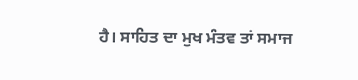ਹੈ। ਸਾਹਿਤ ਦਾ ਮੁਖ ਮੰਤਵ ਤਾਂ ਸਮਾਜ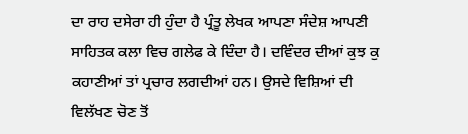ਦਾ ਰਾਹ ਦਸੇਰਾ ਹੀ ਹੁੰਦਾ ਹੈ ਪ੍ਰੰਤੂ ਲੇਖਕ ਆਪਣਾ ਸੰਦੇਸ਼ ਆਪਣੀ ਸਾਹਿਤਕ ਕਲਾ ਵਿਚ ਗਲੇਫ ਕੇ ਦਿੰਦਾ ਹੈ। ਦਵਿੰਦਰ ਦੀਆਂ ਕੁਝ ਕੁ ਕਹਾਣੀਆਂ ਤਾਂ ਪ੍ਰਚਾਰ ਲਗਦੀਆਂ ਹਨ। ਉਸਦੇ ਵਿਸ਼ਿਆਂ ਦੀ ਵਿਲੱਖਣ ਚੋਣ ਤੋਂ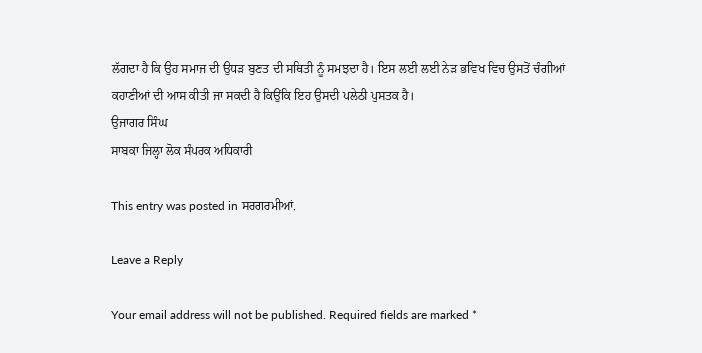ਲੱਗਦਾ ਹੈ ਕਿ ਉਹ ਸਮਾਜ ਦੀ ਉਧੜ ਬੁਣਤ ਦੀ ਸਥਿਤੀ ਨੂੰ ਸਮਝਦਾ ਹੈ। ਇਸ ਲਈ ਲਈ ਨੇੜ ਭਵਿਖ ਵਿਚ ਉਸਤੋਂ ਚੰਗੀਆਂ ਕਹਾਣੀਆਂ ਦੀ ਆਸ ਕੀਤੀ ਜਾ ਸਕਦੀ ਹੈ ਕਿਉਂਕਿ ਇਹ ਉਸਦੀ ਪਲੇਠੀ ਪੁਸਤਕ ਹੈ।
ਉਜਾਗਰ ਸਿੰਘ
ਸਾਬਕਾ ਜਿਲ੍ਹਾ ਲੋਕ ਸੰਪਰਕ ਅਧਿਕਾਰੀ

This entry was posted in ਸਰਗਰਮੀਆਂ.

Leave a Reply

Your email address will not be published. Required fields are marked *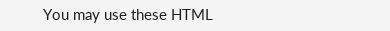You may use these HTML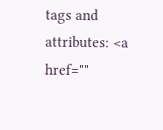tags and attributes: <a href=""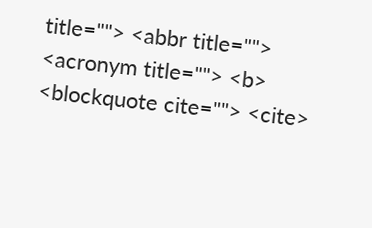title=""> <abbr title=""> <acronym title=""> <b> <blockquote cite=""> <cite>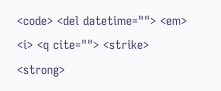<code> <del datetime=""> <em> <i> <q cite=""> <strike> <strong>